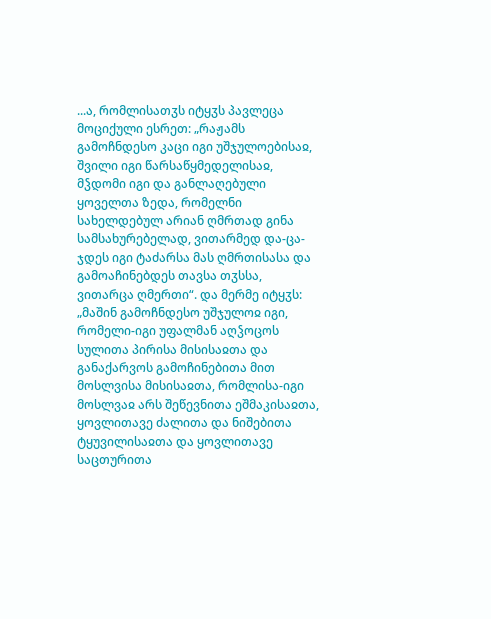...ა, რომლისათჳს იტყჳს პავლეცა მოციქული ესრეთ: „რაჟამს გამოჩნდესო კაცი იგი უშჯულოებისაჲ, შვილი იგი წარსაწყმედელისაჲ, მჴდომი იგი და განლაღებული ყოველთა ზედა, რომელნი სახელდებულ არიან ღმრთად გინა სამსახურებელად, ვითარმედ და-ცა-ჯდეს იგი ტაძარსა მას ღმრთისასა და გამოაჩინებდეს თავსა თჳსსა, ვითარცა ღმერთი“. და მერმე იტყჳს: „მაშინ გამოჩნდესო უშჯულოჲ იგი, რომელი-იგი უფალმან აღჴოცოს სულითა პირისა მისისაჲთა და განაქარვოს გამოჩინებითა მით მოსლვისა მისისაჲთა, რომლისა-იგი მოსლვაჲ არს შეწევნითა ეშმაკისაჲთა, ყოვლითავე ძალითა და ნიშებითა ტყუვილისაჲთა და ყოვლითავე საცთურითა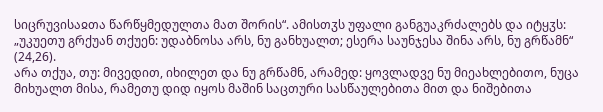სიცრუვისაჲთა წარწყმედულთა მათ შორის“. ამისთჳს უფალი განგუაკრძალებს და იტყჳს: „უკუეთუ გრქუან თქუენ: უდაბნოსა არს, ნუ განხუალთ; ესერა საუნჯესა შინა არს, ნუ გრწამნ“ (24,26).
არა თქუა, თუ: მივედით, იხილეთ და ნუ გრწამნ, არამედ: ყოვლადვე ნუ მიეახლებითო, ნუცა მიხუალთ მისა, რამეთუ დიდ იყოს მაშინ საცთური სასწაულებითა მით და ნიშებითა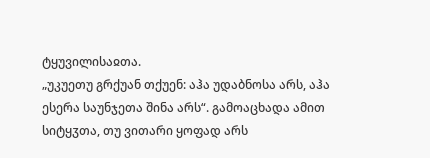ტყუვილისაჲთა.
„უკუეთუ გრქუან თქუენ: აჰა უდაბნოსა არს, აჰა ესერა საუნჯეთა შინა არს“. გამოაცხადა ამით სიტყჳთა, თუ ვითარი ყოფად არს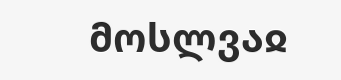მოსლვაჲ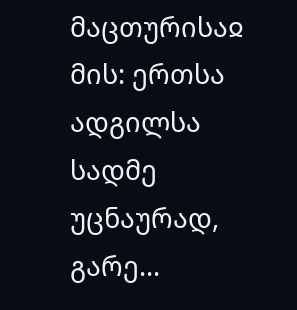მაცთურისაჲ მის: ერთსა ადგილსა სადმე უცნაურად, გარე...